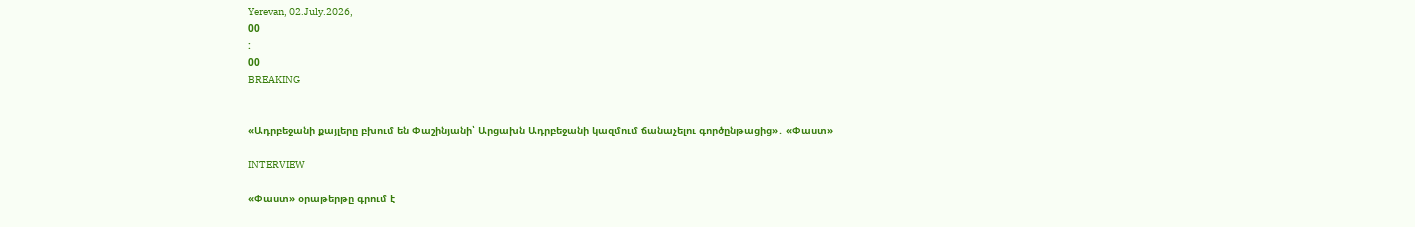Yerevan, 02.July.2026,
00
:
00
BREAKING


«Ադրբեջանի քայլերը բխում են Փաշինյանի՝ Արցախն Ադրբեջանի կազմում ճանաչելու գործընթացից»․ «Փաստ»

INTERVIEW

«Փաստ» օրաթերթը գրում է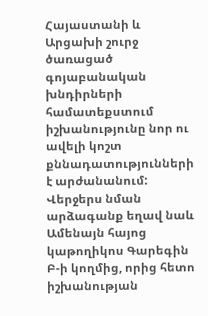Հայաստանի և Արցախի շուրջ ծառացած գոյաբանական խնդիրների համատեքստում իշխանությունը նոր ու ավելի կոշտ քննադատությունների է արժանանում: Վերջերս նման արձագանք եղավ նաև Ամենայն հայոց կաթողիկոս Գարեգին Բ-ի կողմից, որից հետո իշխանության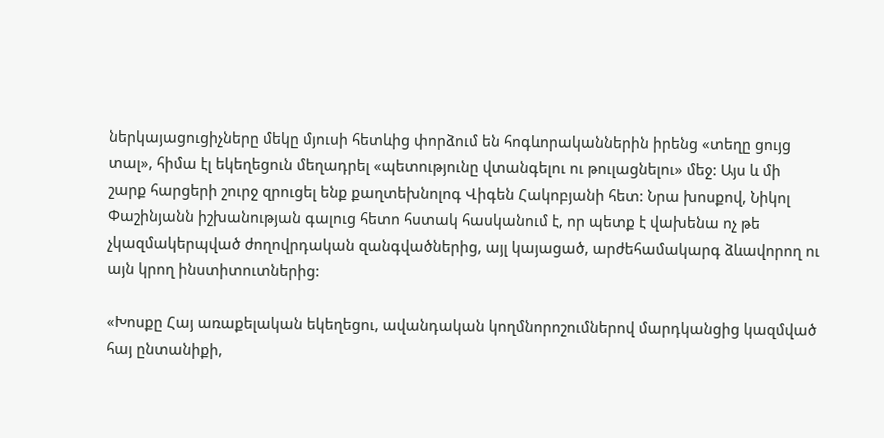ներկայացուցիչները մեկը մյուսի հետևից փորձում են հոգևորականներին իրենց «տեղը ցույց տալ», հիմա էլ եկեղեցուն մեղադրել «պետությունը վտանգելու ու թուլացնելու» մեջ: Այս և մի շարք հարցերի շուրջ զրուցել ենք քաղտեխնոլոգ Վիգեն Հակոբյանի հետ: Նրա խոսքով, Նիկոլ Փաշինյանն իշխանության գալուց հետո հստակ հասկանում է, որ պետք է վախենա ոչ թե չկազմակերպված ժողովրդական զանգվածներից, այլ կայացած, արժեհամակարգ ձևավորող ու այն կրող ինստիտուտներից:

«Խոսքը Հայ առաքելական եկեղեցու, ավանդական կողմնորոշումներով մարդկանցից կազմված հայ ընտանիքի,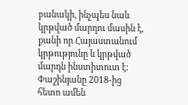բանակի, ինչպես նաև կրթված մարդու մասին է, քանի որ Հայաստանում կրթությունը և կրթված մարդն ինստիտուտ է: Փաշինյանը 2018-ից հետո ամեն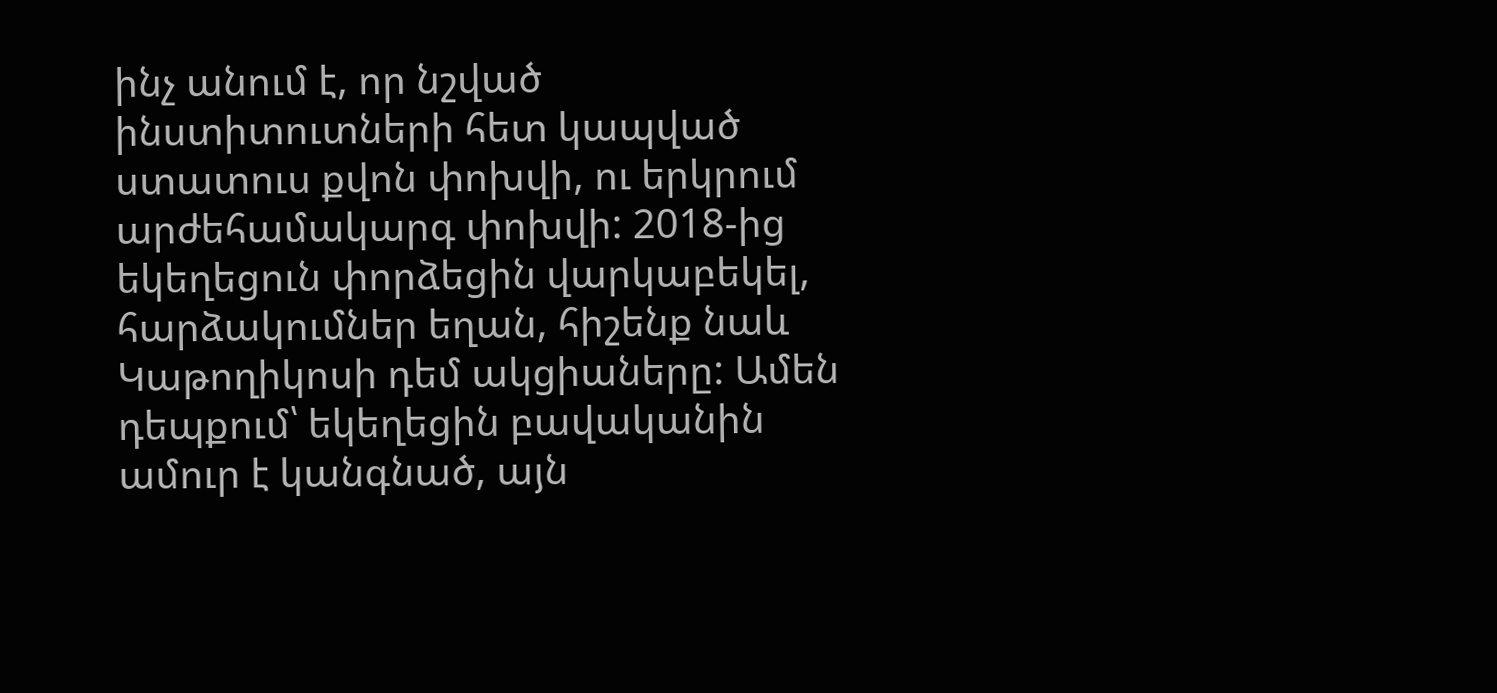ինչ անում է, որ նշված ինստիտուտների հետ կապված ստատուս քվոն փոխվի, ու երկրում արժեհամակարգ փոխվի: 2018-ից եկեղեցուն փորձեցին վարկաբեկել, հարձակումներ եղան, հիշենք նաև Կաթողիկոսի դեմ ակցիաները: Ամեն դեպքում՝ եկեղեցին բավականին ամուր է կանգնած, այն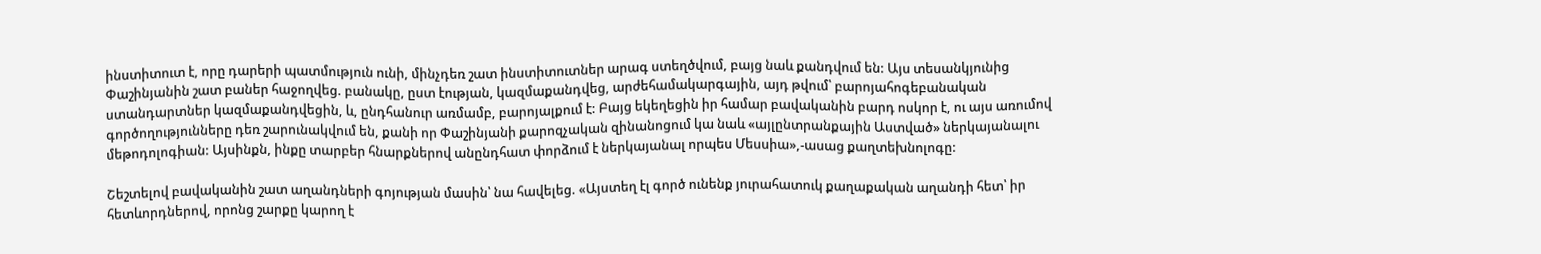ինստիտուտ է, որը դարերի պատմություն ունի, մինչդեռ շատ ինստիտուտներ արագ ստեղծվում, բայց նաև քանդվում են: Այս տեսանկյունից Փաշինյանին շատ բաներ հաջողվեց. բանակը, ըստ էության, կազմաքանդվեց, արժեհամակարգային, այդ թվում՝ բարոյահոգեբանական ստանդարտներ կազմաքանդվեցին, և, ընդհանուր առմամբ, բարոյալքում է: Բայց եկեղեցին իր համար բավականին բարդ ոսկոր է, ու այս առումով գործողությունները դեռ շարունակվում են, քանի որ Փաշինյանի քարոզչական զինանոցում կա նաև «այլընտրանքային Աստված» ներկայանալու մեթոդոլոգիան: Այսինքն, ինքը տարբեր հնարքներով անընդհատ փորձում է ներկայանալ որպես Մեսսիա»,-ասաց քաղտեխնոլոգը:

Շեշտելով բավականին շատ աղանդների գոյության մասին՝ նա հավելեց. «Այստեղ էլ գործ ունենք յուրահատուկ քաղաքական աղանդի հետ՝ իր հետևորդներով, որոնց շարքը կարող է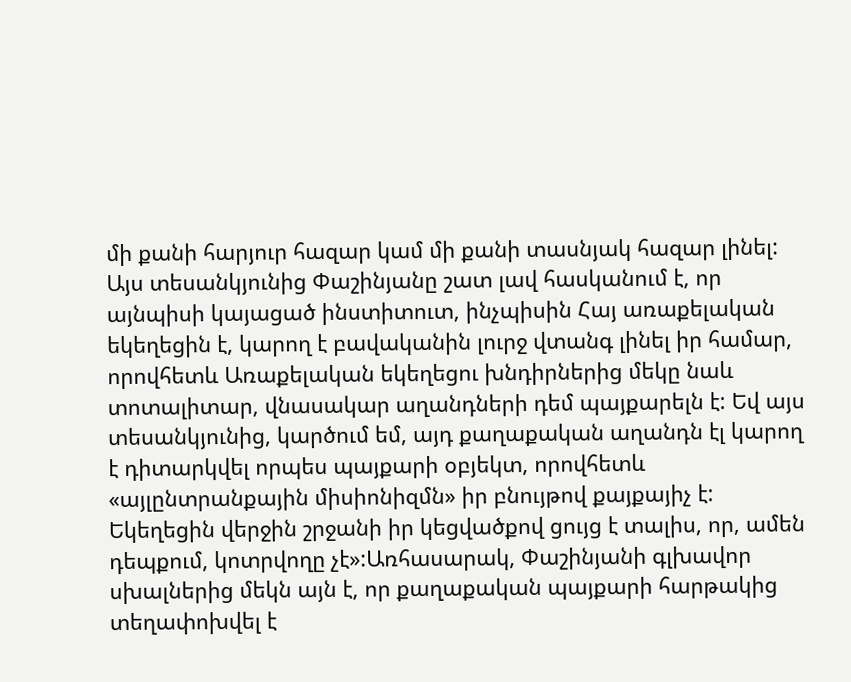մի քանի հարյուր հազար կամ մի քանի տասնյակ հազար լինել: Այս տեսանկյունից Փաշինյանը շատ լավ հասկանում է, որ այնպիսի կայացած ինստիտուտ, ինչպիսին Հայ առաքելական եկեղեցին է, կարող է բավականին լուրջ վտանգ լինել իր համար, որովհետև Առաքելական եկեղեցու խնդիրներից մեկը նաև տոտալիտար, վնասակար աղանդների դեմ պայքարելն է: Եվ այս տեսանկյունից, կարծում եմ, այդ քաղաքական աղանդն էլ կարող է դիտարկվել որպես պայքարի օբյեկտ, որովհետև «այլընտրանքային միսիոնիզմն» իր բնույթով քայքայիչ է: Եկեղեցին վերջին շրջանի իր կեցվածքով ցույց է տալիս, որ, ամեն դեպքում, կոտրվողը չէ»:Առհասարակ, Փաշինյանի գլխավոր սխալներից մեկն այն է, որ քաղաքական պայքարի հարթակից տեղափոխվել է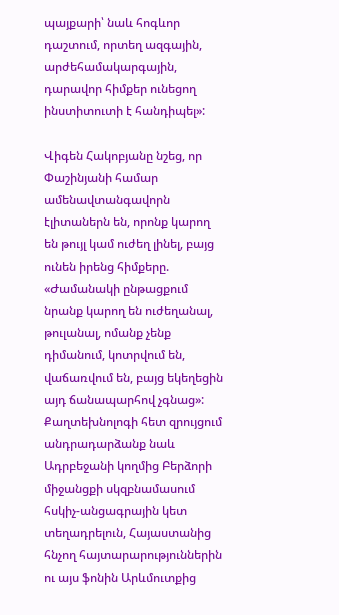պայքարի՝ նաև հոգևոր դաշտում, որտեղ ազգային, արժեհամակարգային, դարավոր հիմքեր ունեցող ինստիտուտի է հանդիպել»:

Վիգեն Հակոբյանը նշեց, որ Փաշինյանի համար ամենավտանգավորն էլիտաներն են, որոնք կարող են թույլ կամ ուժեղ լինել, բայց ունեն իրենց հիմքերը. «Ժամանակի ընթացքում նրանք կարող են ուժեղանալ, թուլանալ, ոմանք չենք դիմանում, կոտրվում են, վաճառվում են, բայց եկեղեցին այդ ճանապարհով չգնաց»: Քաղտեխնոլոգի հետ զրույցում անդրադարձանք նաև Ադրբեջանի կողմից Բերձորի միջանցքի սկզբնամասում հսկիչ-անցագրային կետ տեղադրելուն, Հայաստանից հնչող հայտարարություններին ու այս ֆոնին Արևմուտքից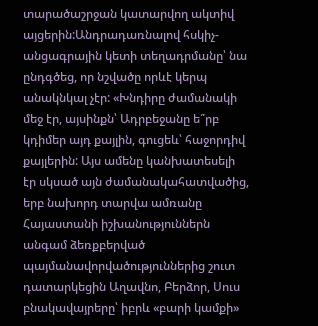տարածաշրջան կատարվող ակտիվ այցերին:Անդրադառնալով հսկիչ-անցագրային կետի տեղադրմանը՝ նա ընդգծեց, որ նշվածը որևէ կերպ անակնկալ չէր: «Խնդիրը ժամանակի մեջ էր, այսինքն՝ Ադրբեջանը ե՞րբ կդիմեր այդ քայլին, գուցեև՝ հաջորդիվ քայլերին: Այս ամենը կանխատեսելի էր սկսած այն ժամանակահատվածից, երբ նախորդ տարվա ամռանը Հայաստանի իշխանություններն անգամ ձեռքբերված պայմանավորվածություններից շուտ դատարկեցին Աղավնո, Բերձոր, Սուս բնակավայրերը՝ իբրև «բարի կամքի»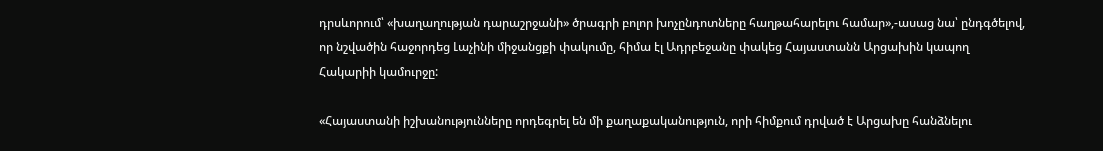դրսևորում՝ «խաղաղության դարաշրջանի» ծրագրի բոլոր խոչընդոտները հաղթահարելու համար»,-ասաց նա՝ ընդգծելով, որ նշվածին հաջորդեց Լաչինի միջանցքի փակումը, հիմա էլ Ադրբեջանը փակեց Հայաստանն Արցախին կապող Հակարիի կամուրջը:

«Հայաստանի իշխանությունները որդեգրել են մի քաղաքականություն, որի հիմքում դրված է Արցախը հանձնելու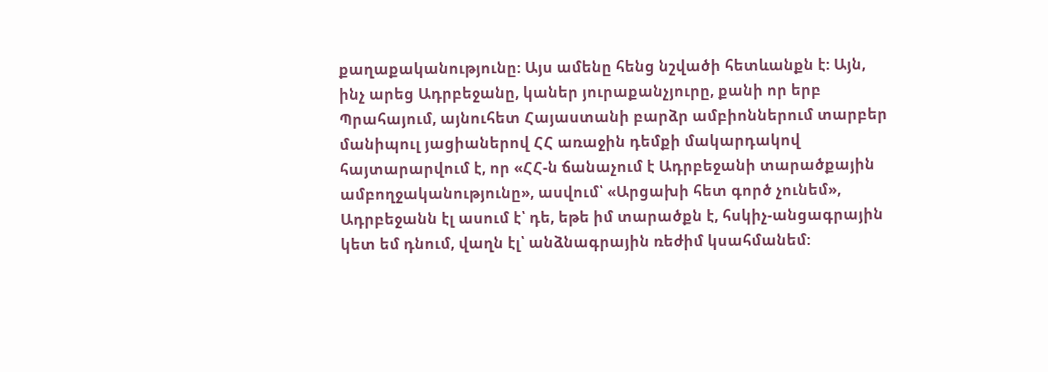քաղաքականությունը: Այս ամենը հենց նշվածի հետևանքն է: Այն, ինչ արեց Ադրբեջանը, կաներ յուրաքանչյուրը, քանի որ երբ Պրահայում, այնուհետ Հայաստանի բարձր ամբիոններում տարբեր մանիպուլ յացիաներով ՀՀ առաջին դեմքի մակարդակով հայտարարվում է, որ «ՀՀ-ն ճանաչում է Ադրբեջանի տարածքային ամբողջականությունը», ասվում՝ «Արցախի հետ գործ չունեմ», Ադրբեջանն էլ ասում է՝ դե, եթե իմ տարածքն է, հսկիչ-անցագրային կետ եմ դնում, վաղն էլ՝ անձնագրային ռեժիմ կսահմանեմ: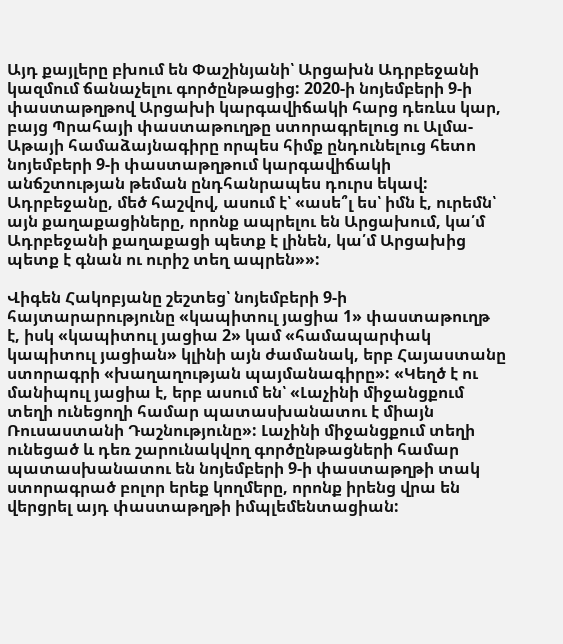Այդ քայլերը բխում են Փաշինյանի՝ Արցախն Ադրբեջանի կազմում ճանաչելու գործընթացից: 2020-ի նոյեմբերի 9-ի փաստաթղթով Արցախի կարգավիճակի հարց դեռևս կար, բայց Պրահայի փաստաթուղթը ստորագրելուց ու Ալմա-Աթայի համաձայնագիրը որպես հիմք ընդունելուց հետո նոյեմբերի 9-ի փաստաթղթում կարգավիճակի անճշտության թեման ընդհանրապես դուրս եկավ: Ադրբեջանը, մեծ հաշվով, ասում է՝ «ասե՞լ ես՝ իմն է, ուրեմն՝ այն քաղաքացիները, որոնք ապրելու են Արցախում, կա՛մ Ադրբեջանի քաղաքացի պետք է լինեն, կա՛մ Արցախից պետք է գնան ու ուրիշ տեղ ապրեն»»:

Վիգեն Հակոբյանը շեշտեց՝ նոյեմբերի 9-ի հայտարարությունը «կապիտուլ յացիա 1» փաստաթուղթ է, իսկ «կապիտուլ յացիա 2» կամ «համապարփակ կապիտուլ յացիան» կլինի այն ժամանակ, երբ Հայաստանը ստորագրի «խաղաղության պայմանագիրը»: «Կեղծ է ու մանիպուլ յացիա է, երբ ասում են՝ «Լաչինի միջանցքում տեղի ունեցողի համար պատասխանատու է միայն Ռուսաստանի Դաշնությունը»: Լաչինի միջանցքում տեղի ունեցած և դեռ շարունակվող գործընթացների համար պատասխանատու են նոյեմբերի 9-ի փաստաթղթի տակ ստորագրած բոլոր երեք կողմերը, որոնք իրենց վրա են վերցրել այդ փաստաթղթի իմպլեմենտացիան: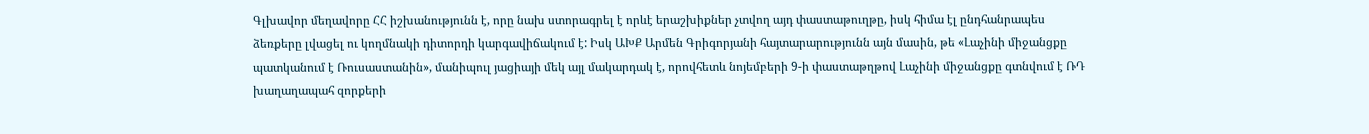Գլխավոր մեղավորը ՀՀ իշխանությունն է, որը նախ ստորագրել է որևէ երաշխիքներ չտվող այդ փաստաթուղթը, իսկ հիմա էլ ընդհանրապես ձեռքերը լվացել ու կողմնակի դիտորդի կարգավիճակում է: Իսկ ԱԽՔ Արմեն Գրիգորյանի հայտարարությունն այն մասին, թե «Լաչինի միջանցքը պատկանում է Ռուսաստանին», մանիպուլ յացիայի մեկ այլ մակարդակ է, որովհետև նոյեմբերի 9-ի փաստաթղթով Լաչինի միջանցքը գտնվում է ՌԴ խաղաղապահ զորքերի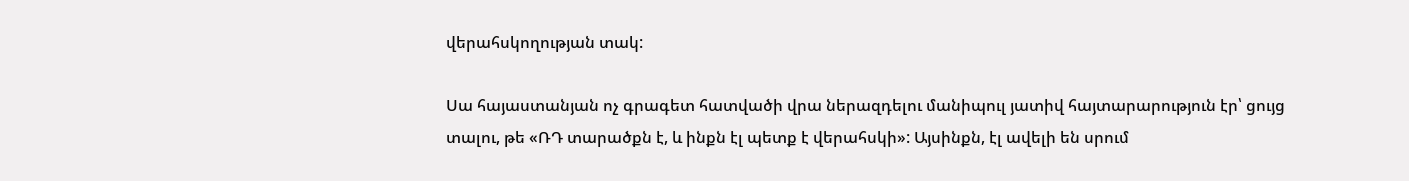վերահսկողության տակ:

Սա հայաստանյան ոչ գրագետ հատվածի վրա ներազդելու մանիպուլ յատիվ հայտարարություն էր՝ ցույց տալու, թե «ՌԴ տարածքն է, և ինքն էլ պետք է վերահսկի»: Այսինքն, էլ ավելի են սրում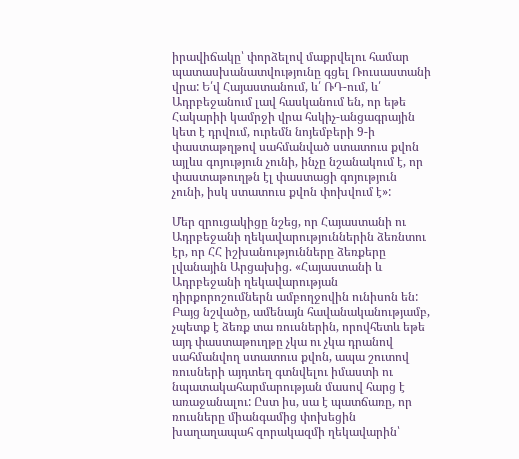իրավիճակը՝ փորձելով մաքրվելու համար պատասխանատվությունը գցել Ռուսաստանի վրա: Ե՛վ Հայաստանում, և՛ ՌԴ-ում, և՛ Ադրբեջանում լավ հասկանում են, որ եթե Հակարիի կամրջի վրա հսկիչ-անցագրային կետ է դրվում, ուրեմն նոյեմբերի 9-ի փաստաթղթով սահմանված ստատուս քվոն այլևս գոյություն չունի, ինչը նշանակում է, որ փաստաթուղթն էլ փաստացի գոյություն չունի, իսկ ստատուս քվոն փոխվում է»:

Մեր զրուցակիցը նշեց, որ Հայաստանի ու Ադրբեջանի ղեկավարություններին ձեռնտու էր, որ ՀՀ իշխանությունները ձեռքերը լվանային Արցախից. «Հայաստանի և Ադրբեջանի ղեկավարության դիրքորոշումներն ամբողջովին ունիսոն են: Բայց նշվածը, ամենայն հավանականությամբ, չպետք է ձեռք տա ռուսներին, որովհետև եթե այդ փաստաթուղթը չկա ու չկա դրանով սահմանվող ստատուս քվոն, ապա շուտով ռուսների այդտեղ գտնվելու իմաստի ու նպատակահարմարության մասով հարց է առաջանալու: Ըստ իս, սա է պատճառը, որ ռուսները միանգամից փոխեցին խաղաղապահ զորակազմի ղեկավարին՝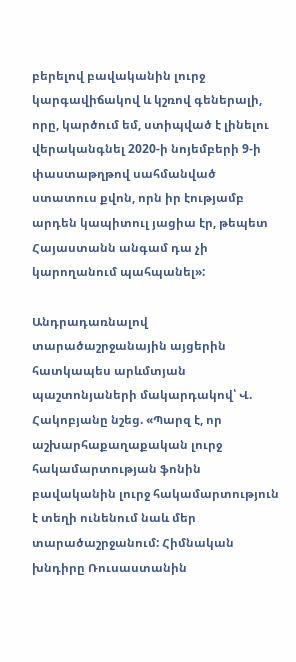բերելով բավականին լուրջ կարգավիճակով և կշռով գեներալի, որը, կարծում եմ, ստիպված է լինելու վերականգնել 2020-ի նոյեմբերի 9-ի փաստաթղթով սահմանված ստատուս քվոն, որն իր էությամբ արդեն կապիտուլ յացիա էր, թեպետ Հայաստանն անգամ դա չի կարողանում պահպանել»:

Անդրադառնալով տարածաշրջանային այցերին հատկապես արևմտյան պաշտոնյաների մակարդակով՝ Վ. Հակոբյանը նշեց. «Պարզ է, որ աշխարհաքաղաքական լուրջ հակամարտության ֆոնին բավականին լուրջ հակամարտություն է տեղի ունենում նաև մեր տարածաշրջանում: Հիմնական խնդիրը Ռուսաստանին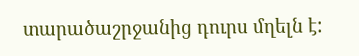տարածաշրջանից դուրս մղելն է: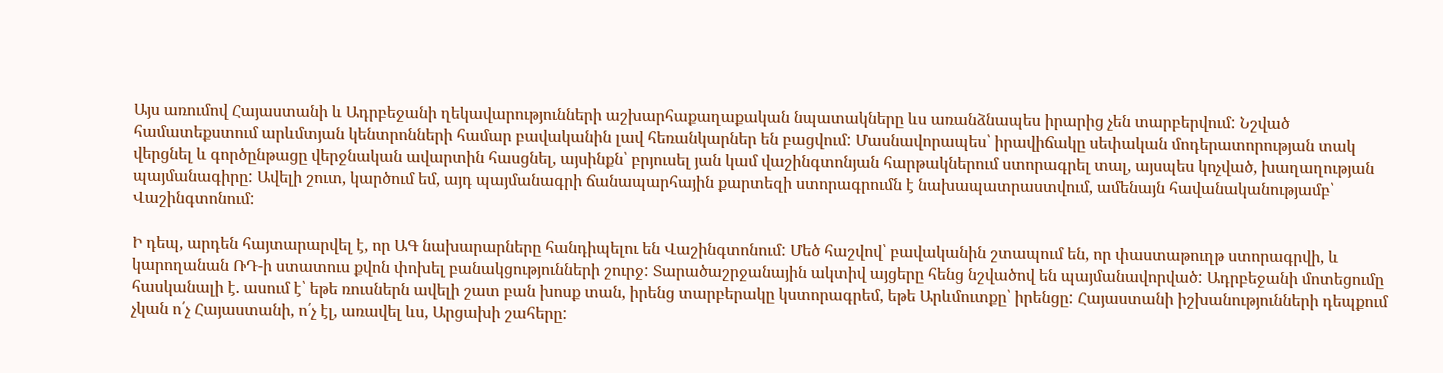Այս առումով Հայաստանի և Ադրբեջանի ղեկավարությունների աշխարհաքաղաքական նպատակները ևս առանձնապես իրարից չեն տարբերվում: Նշված համատեքստում արևմտյան կենտրոնների համար բավականին լավ հեռանկարներ են բացվում: Մասնավորապես՝ իրավիճակը սեփական մոդերատորության տակ վերցնել և գործընթացը վերջնական ավարտին հասցնել, այսինքն՝ բրյուսել յան կամ վաշինգտոնյան հարթակներում ստորագրել տալ, այսպես կոչված, խաղաղության պայմանագիրը: Ավելի շուտ, կարծում եմ, այդ պայմանագրի ճանապարհային քարտեզի ստորագրումն է նախապատրաստվում, ամենայն հավանականությամբ՝ Վաշինգտոնում:

Ի դեպ, արդեն հայտարարվել է, որ ԱԳ նախարարները հանդիպելու են Վաշինգտոնում: Մեծ հաշվով՝ բավականին շտապում են, որ փաստաթուղթ ստորագրվի, և կարողանան ՌԴ-ի ստատուս քվոն փոխել բանակցությունների շուրջ: Տարածաշրջանային ակտիվ այցերը հենց նշվածով են պայմանավորված: Ադրբեջանի մոտեցումը հասկանալի է. ասում է՝ եթե ռուսներն ավելի շատ բան խոսք տան, իրենց տարբերակը կստորագրեմ, եթե Արևմուտքը՝ իրենցը: Հայաստանի իշխանությունների դեպքում չկան ո՛չ Հայաստանի, ո՛չ էլ, առավել ևս, Արցախի շահերը: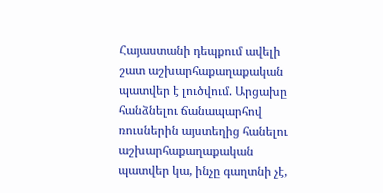Հայաստանի դեպքում ավելի շատ աշխարհաքաղաքական պատվեր է լուծվում. Արցախը հանձնելու ճանապարհով ռուսներին այստեղից հանելու աշխարհաքաղաքական պատվեր կա, ինչը գաղտնի չէ,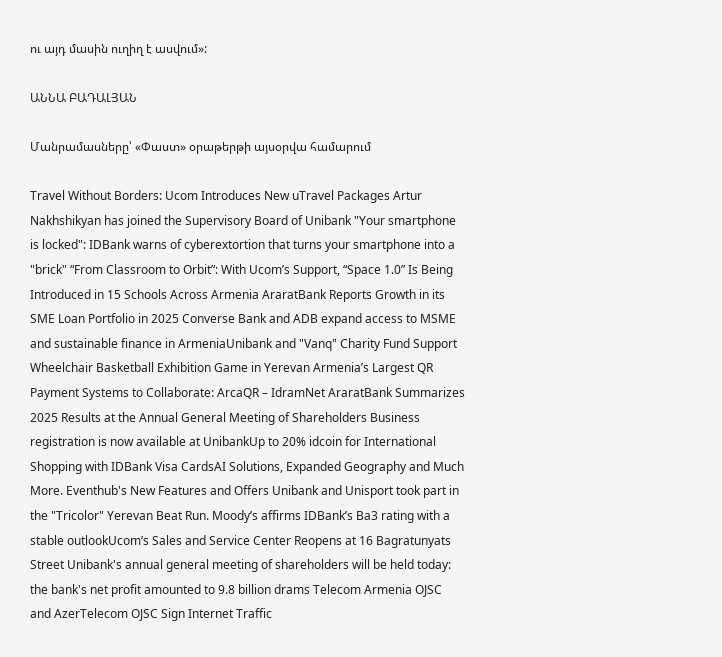ու այդ մասին ուղիղ է ասվում»:

ԱՆՆԱ ԲԱԴԱԼՅԱՆ

Մանրամասները՝ «Փաստ» օրաթերթի այսօրվա համարում

Travel Without Borders: Ucom Introduces New uTravel Packages Artur Nakhshikyan has joined the Supervisory Board of Unibank "Your smartphone is locked": IDBank warns of cyberextortion that turns your smartphone into a "brick" “From Classroom to Orbit”: With Ucom’s Support, “Space 1.0” Is Being Introduced in 15 Schools Across Armenia AraratBank Reports Growth in its SME Loan Portfolio in 2025 Converse Bank and ADB expand access to MSME and sustainable finance in ArmeniaUnibank and "Vanq" Charity Fund Support Wheelchair Basketball Exhibition Game in Yerevan Armenia’s Largest QR Payment Systems to Collaborate: ArcaQR – IdramNet AraratBank Summarizes 2025 Results at the Annual General Meeting of Shareholders Business registration is now available at UnibankUp to 20% idcoin for International Shopping with IDBank Visa CardsAI Solutions, Expanded Geography and Much More. Eventhub's New Features and Offers Unibank and Unisport took part in the "Tricolor" Yerevan Beat Run. Moody’s affirms IDBank’s Ba3 rating with a stable outlookUcom’s Sales and Service Center Reopens at 16 Bagratunyats Street Unibank's annual general meeting of shareholders will be held today: the bank's net profit amounted to 9.8 billion drams Telecom Armenia OJSC and AzerTelecom OJSC Sign Internet Traffic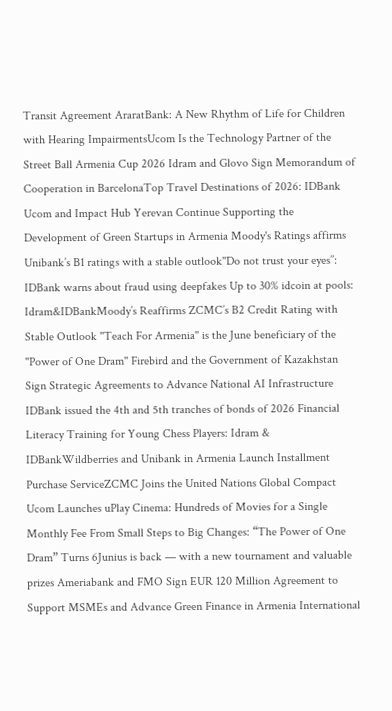Transit Agreement AraratBank: A New Rhythm of Life for Children with Hearing ImpairmentsUcom Is the Technology Partner of the Street Ball Armenia Cup 2026 Idram and Glovo Sign Memorandum of Cooperation in BarcelonaTop Travel Destinations of 2026: IDBank Ucom and Impact Hub Yerevan Continue Supporting the Development of Green Startups in Armenia Moody's Ratings affirms Unibank’s B1 ratings with a stable outlook''Do not trust your eyes’’: IDBank warns about fraud using deepfakes Up to 30% idcoin at pools: Idram&IDBankMoody’s Reaffirms ZCMC’s B2 Credit Rating with Stable Outlook ''Teach For Armenia'' is the June beneficiary of the ''Power of One Dram'' Firebird and the Government of Kazakhstan Sign Strategic Agreements to Advance National AI Infrastructure IDBank issued the 4th and 5th tranches of bonds of 2026 Financial Literacy Training for Young Chess Players: Idram & IDBankWildberries and Unibank in Armenia Launch Installment Purchase ServiceZCMC Joins the United Nations Global Compact Ucom Launches uPlay Cinema: Hundreds of Movies for a Single Monthly Fee From Small Steps to Big Changes: “The Power of One Dram” Turns 6Junius is back — with a new tournament and valuable prizes Ameriabank and FMO Sign EUR 120 Million Agreement to Support MSMEs and Advance Green Finance in Armenia International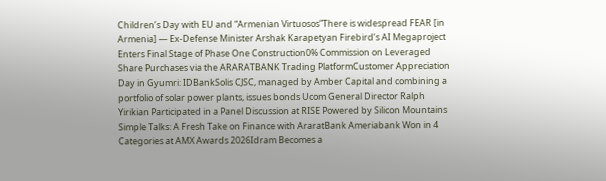Children’s Day with EU and “Armenian Virtuosos”There is widespread FEAR [in Armenia] — Ex-Defense Minister Arshak Karapetyan Firebird’s AI Megaproject Enters Final Stage of Phase One Construction0% Commission on Leveraged Share Purchases via the ARARATBANK Trading PlatformCustomer Appreciation Day in Gyumri: IDBankSolis CJSC, managed by Amber Capital and combining a portfolio of solar power plants, issues bonds Ucom General Director Ralph Yirikian Participated in a Panel Discussion at RISE Powered by Silicon Mountains Simple Talks: A Fresh Take on Finance with AraratBank Ameriabank Won in 4 Categories at AMX Awards 2026Idram Becomes a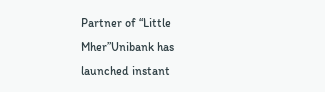Partner of “Little Mher”Unibank has launched instant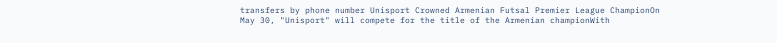transfers by phone number Unisport Crowned Armenian Futsal Premier League ChampionOn May 30, "Unisport" will compete for the title of the Armenian championWith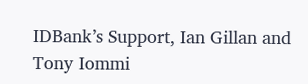IDBank’s Support, Ian Gillan and Tony Iommi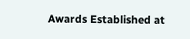Awards Established at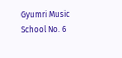Gyumri Music School No. 6